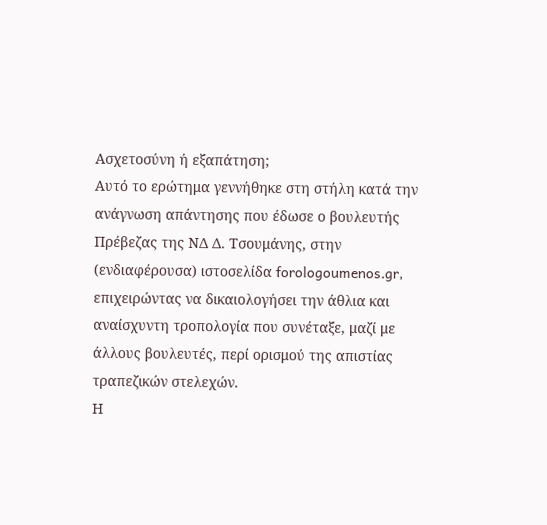Ασχετοσύνη ή εξαπάτηση;
Αυτό το ερώτημα γεννήθηκε στη στήλη κατά την ανάγνωση απάντησης που έδωσε ο βουλευτής Πρέβεζας της ΝΔ Δ. Τσουμάνης, στην (ενδιαφέρουσα) ιστοσελίδα forologoumenos.gr, επιχειρώντας να δικαιολογήσει την άθλια και αναίσχυντη τροπολογία που συνέταξε, μαζί με άλλους βουλευτές, περί ορισμού της απιστίας τραπεζικών στελεχών.
Η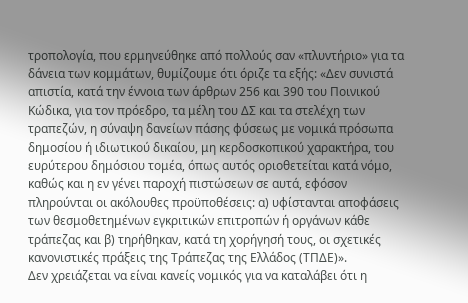τροπολογία, που ερμηνεύθηκε από πολλούς σαν «πλυντήριο» για τα δάνεια των κομμάτων, θυμίζουμε ότι όριζε τα εξής: «Δεν συνιστά απιστία, κατά την έννοια των άρθρων 256 και 390 του Ποινικού Κώδικα, για τον πρόεδρο, τα μέλη του ΔΣ και τα στελέχη των τραπεζών, η σύναψη δανείων πάσης φύσεως με νομικά πρόσωπα δημοσίου ή ιδιωτικού δικαίου, μη κερδοσκοπικού χαρακτήρα, του ευρύτερου δημόσιου τομέα, όπως αυτός οριοθετείται κατά νόμο, καθώς και η εν γένει παροχή πιστώσεων σε αυτά, εφόσον πληρούνται οι ακόλουθες προϋποθέσεις: α) υφίστανται αποφάσεις των θεσμοθετημένων εγκριτικών επιτροπών ή οργάνων κάθε τράπεζας και β) τηρήθηκαν, κατά τη χορήγησή τους, οι σχετικές κανονιστικές πράξεις της Τράπεζας της Ελλάδος (ΤΠΔΕ)».
Δεν χρειάζεται να είναι κανείς νομικός για να καταλάβει ότι η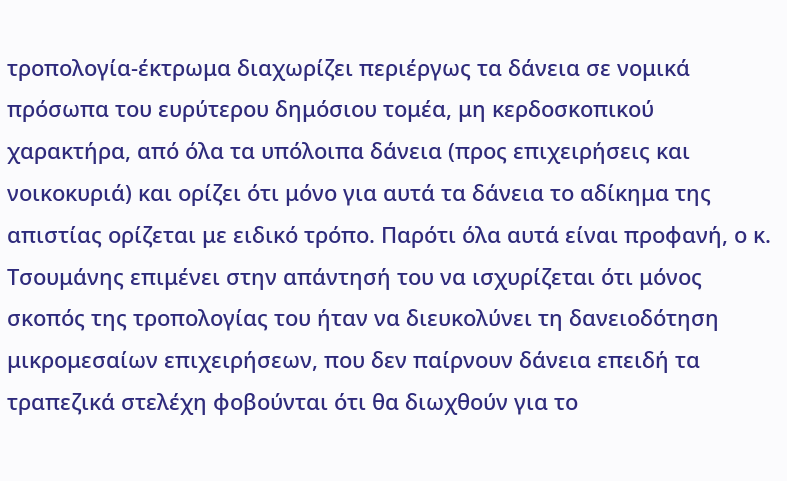τροπολογία-έκτρωμα διαχωρίζει περιέργως τα δάνεια σε νομικά πρόσωπα του ευρύτερου δημόσιου τομέα, μη κερδοσκοπικού χαρακτήρα, από όλα τα υπόλοιπα δάνεια (προς επιχειρήσεις και νοικοκυριά) και ορίζει ότι μόνο για αυτά τα δάνεια το αδίκημα της απιστίας ορίζεται με ειδικό τρόπο. Παρότι όλα αυτά είναι προφανή, ο κ. Τσουμάνης επιμένει στην απάντησή του να ισχυρίζεται ότι μόνος σκοπός της τροπολογίας του ήταν να διευκολύνει τη δανειοδότηση μικρομεσαίων επιχειρήσεων, που δεν παίρνουν δάνεια επειδή τα τραπεζικά στελέχη φοβούνται ότι θα διωχθούν για το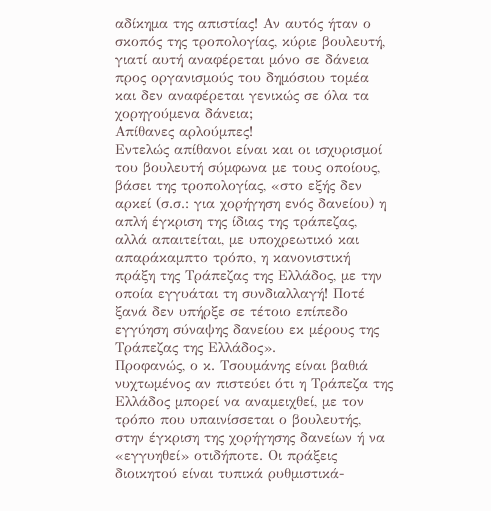αδίκημα της απιστίας! Αν αυτός ήταν ο σκοπός της τροπολογίας, κύριε βουλευτή, γιατί αυτή αναφέρεται μόνο σε δάνεια προς οργανισμούς του δημόσιου τομέα και δεν αναφέρεται γενικώς σε όλα τα χορηγούμενα δάνεια;
Απίθανες αρλούμπες!
Εντελώς απίθανοι είναι και οι ισχυρισμοί του βουλευτή σύμφωνα με τους οποίους, βάσει της τροπολογίας, «στο εξής δεν αρκεί (σ.σ.: για χορήγηση ενός δανείου) η απλή έγκριση της ίδιας της τράπεζας, αλλά απαιτείται, με υποχρεωτικό και απαράκαμπτο τρόπο, η κανονιστική πράξη της Τράπεζας της Ελλάδος, με την οποία εγγυάται τη συνδιαλλαγή! Ποτέ ξανά δεν υπήρξε σε τέτοιο επίπεδο εγγύηση σύναψης δανείου εκ μέρους της Τράπεζας της Ελλάδος».
Προφανώς, ο κ. Τσουμάνης είναι βαθιά νυχτωμένος αν πιστεύει ότι η Τράπεζα της Ελλάδος μπορεί να αναμειχθεί, με τον τρόπο που υπαινίσσεται ο βουλευτής, στην έγκριση της χορήγησης δανείων ή να «εγγυηθεί» οτιδήποτε. Οι πράξεις διοικητού είναι τυπικά ρυθμιστικά-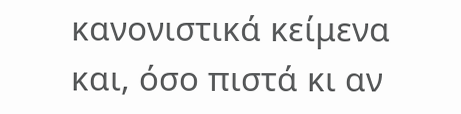κανονιστικά κείμενα και, όσο πιστά κι αν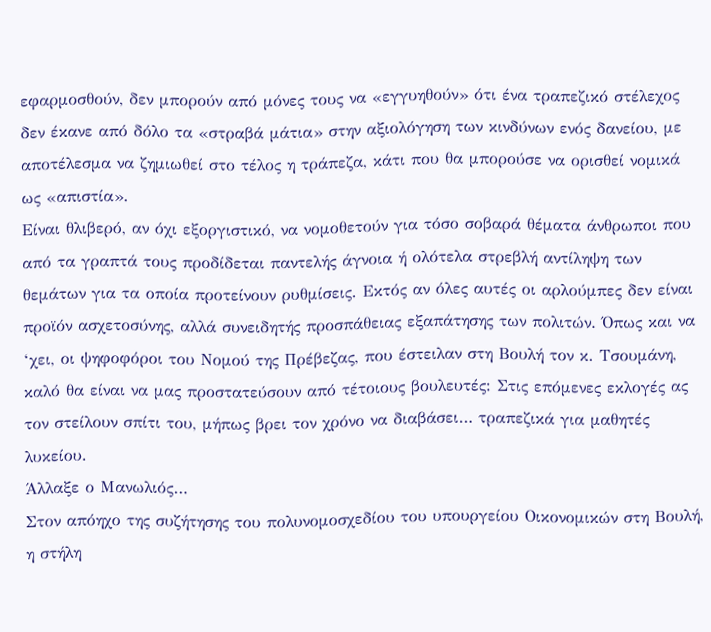εφαρμοσθούν, δεν μπορούν από μόνες τους να «εγγυηθούν» ότι ένα τραπεζικό στέλεχος δεν έκανε από δόλο τα «στραβά μάτια» στην αξιολόγηση των κινδύνων ενός δανείου, με αποτέλεσμα να ζημιωθεί στο τέλος η τράπεζα, κάτι που θα μπορούσε να ορισθεί νομικά ως «απιστία».
Είναι θλιβερό, αν όχι εξοργιστικό, να νομοθετούν για τόσο σοβαρά θέματα άνθρωποι που από τα γραπτά τους προδίδεται παντελής άγνοια ή ολότελα στρεβλή αντίληψη των θεμάτων για τα οποία προτείνουν ρυθμίσεις. Εκτός αν όλες αυτές οι αρλούμπες δεν είναι προϊόν ασχετοσύνης, αλλά συνειδητής προσπάθειας εξαπάτησης των πολιτών. Όπως και να ‘χει, οι ψηφοφόροι του Νομού της Πρέβεζας, που έστειλαν στη Βουλή τον κ. Τσουμάνη, καλό θα είναι να μας προστατεύσουν από τέτοιους βουλευτές: Στις επόμενες εκλογές ας τον στείλουν σπίτι του, μήπως βρει τον χρόνο να διαβάσει… τραπεζικά για μαθητές λυκείου.
Άλλαξε ο Μανωλιός…
Στον απόηχο της συζήτησης του πολυνομοσχεδίου του υπουργείου Οικονομικών στη Βουλή, η στήλη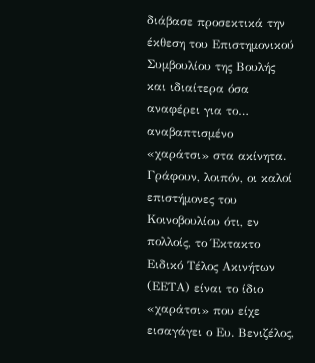διάβασε προσεκτικά την έκθεση του Επιστημονικού Συμβουλίου της Βουλής και ιδιαίτερα όσα αναφέρει για το… αναβαπτισμένο «χαράτσι» στα ακίνητα. Γράφουν, λοιπόν, οι καλοί επιστήμονες του Κοινοβουλίου ότι, εν πολλοίς, το Έκτακτο Ειδικό Τέλος Ακινήτων (ΕΕΤΑ) είναι το ίδιο «χαράτσι» που είχε εισαγάγει ο Ευ. Βενιζέλος,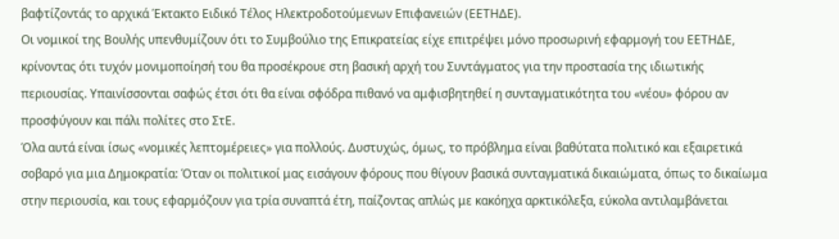βαφτίζοντάς το αρχικά Έκτακτο Ειδικό Τέλος Ηλεκτροδοτούμενων Επιφανειών (ΕΕΤΗΔΕ).
Οι νομικοί της Βουλής υπενθυμίζουν ότι το Συμβούλιο της Επικρατείας είχε επιτρέψει μόνο προσωρινή εφαρμογή του ΕΕΤΗΔΕ, κρίνοντας ότι τυχόν μονιμοποίησή του θα προσέκρουε στη βασική αρχή του Συντάγματος για την προστασία της ιδιωτικής περιουσίας. Υπαινίσσονται σαφώς έτσι ότι θα είναι σφόδρα πιθανό να αμφισβητηθεί η συνταγματικότητα του «νέου» φόρου αν προσφύγουν και πάλι πολίτες στο ΣτΕ.
Όλα αυτά είναι ίσως «νομικές λεπτομέρειες» για πολλούς. Δυστυχώς, όμως, το πρόβλημα είναι βαθύτατα πολιτικό και εξαιρετικά σοβαρό για μια Δημοκρατία: Όταν οι πολιτικοί μας εισάγουν φόρους που θίγουν βασικά συνταγματικά δικαιώματα, όπως το δικαίωμα στην περιουσία, και τους εφαρμόζουν για τρία συναπτά έτη, παίζοντας απλώς με κακόηχα αρκτικόλεξα, εύκολα αντιλαμβάνεται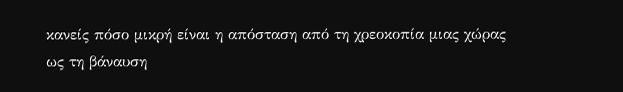κανείς πόσο μικρή είναι η απόσταση από τη χρεοκοπία μιας χώρας ως τη βάναυση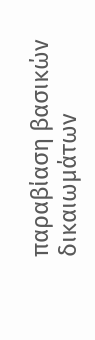παραβίαση βασικών δικαιωμάτων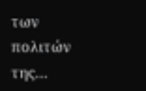των πολιτών της…